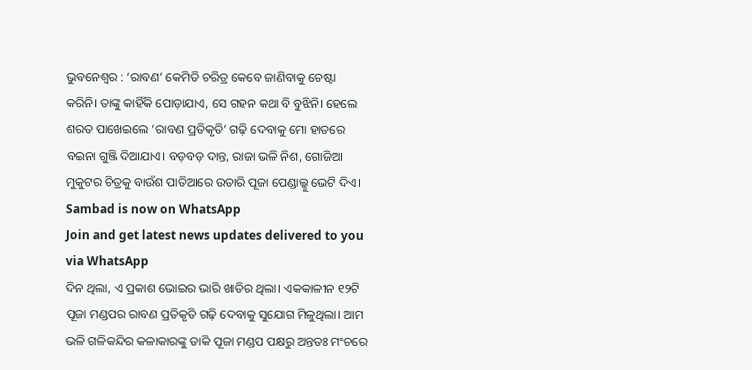ଭୁବନେଶ୍ବର : ‘ରାବଣ’ କେମିତି ଚରିତ୍ର କେବେ ଜାଣିବାକୁ ଚେଷ୍ଟା କରିନି। ତାଙ୍କୁ କାହିଁକି ପୋଡ଼ାଯାଏ, ସେ ଗହନ କଥା ବି ବୁଝିନି। ହେଲେ ଶରତ ପାଖେଇଲେ ‘ରାବଣ ପ୍ରତିକୃତି’ ଗଢ଼ି ଦେବାକୁ ମୋ ହାତରେ ବଇନା ଗୁଞ୍ଜି ଦିଆଯାଏ। ବଡ଼ବଡ଼ ଦାନ୍ତ, ରାଜା ଭଳି ନିଶ, ଗୋଜିଆ ମୁକୁଟର ଚିତ୍ରକୁ ବାଉଁଶ ପାତିଆରେ ଉତାରି ପୂଜା ପେଣ୍ଡାଲ୍କୁ ଭେଟି ଦିଏ।
Sambad is now on WhatsApp
Join and get latest news updates delivered to you via WhatsApp
ଦିନ ଥିଲା, ଏ ପ୍ରକାଶ ଭୋଇର ଭାରି ଖାତିର ଥିଲା। ଏକକାଳୀନ ୧୨ଟି ପୂଜା ମଣ୍ଡପର ରାବଣ ପ୍ରତିକୃତି ଗଢ଼ି ଦେବାକୁ ସୁଯୋଗ ମିଳୁଥିଲା। ଆମ ଭଳି ଗଳିକନ୍ଦିର କଳାକାରଙ୍କୁ ଡାକି ପୂଜା ମଣ୍ଡପ ପକ୍ଷରୁ ଅନ୍ତତଃ ମଂଚରେ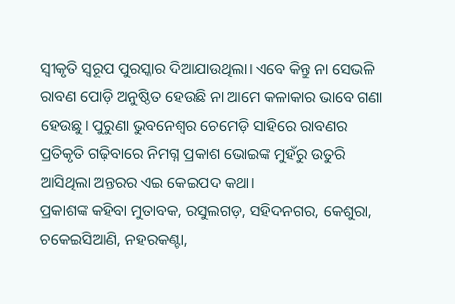ସ୍ବୀକୃତି ସ୍ବରୂପ ପୁରସ୍କାର ଦିଆଯାଉଥିଲା। ଏବେ କିନ୍ତୁ ନା ସେଭଳି ରାବଣ ପୋଡ଼ି ଅନୁଷ୍ଠିତ ହେଉଛି ନା ଆମେ କଳାକାର ଭାବେ ଗଣା ହେଉଛୁ। ପୁରୁଣା ଭୁବନେଶ୍ବର ଚେମେଡ଼ି ସାହିରେ ରାବଣର ପ୍ରତିକୃତି ଗଢ଼ିବାରେ ନିମଗ୍ନ ପ୍ରକାଶ ଭୋଇଙ୍କ ମୁହଁରୁ ଉତୁରି ଆସିଥିଲା ଅନ୍ତରର ଏଇ କେଇପଦ କଥା।
ପ୍ରକାଶଙ୍କ କହିବା ମୁତାବକ, ରସୁଲଗଡ଼, ସହିଦନଗର, କେଶୁରା, ଚକେଇସିଆଣି, ନହରକଣ୍ଟା,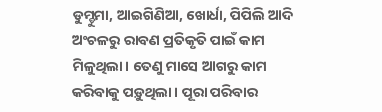ଡୁମ୍ଡୁମା, ଆଇଗିଣିଆ, ଖୋର୍ଧା, ପିପିଲି ଆଦି ଅଂଚଳରୁ ରାବଣ ପ୍ରତିକୃତି ପାଇଁ କାମ ମିଳୁଥିଲା। ତେଣୁ ମାସେ ଆଗରୁ କାମ କରିବାକୁ ପଡ଼ୁଥିଲା। ପୂରା ପରିବାର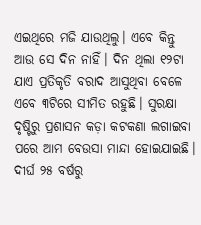ଏଇଥିରେ ମଜି ଯାଉଥିଲୁ। ଏବେ କିନ୍ତୁ ଆଉ ସେ ଦିନ ନାହିଁ। ଦିନ ଥିଲା ୧୨ଟା ଯାଏ ପ୍ରତିକୃତି ବରାଦ ଆସୁଥିବା ବେଳେ ଏବେ ୩ଟିରେ ସୀମିତ ରହୁଛି। ସୁରକ୍ଷା ଦୃଷ୍ଟିରୁ ପ୍ରଶାସନ କଡ଼ା କଟକଣା ଲଗାଇବା ପରେ ଆମ ବେଉସା ମାନ୍ଦା ହୋଇଯାଇଛି।
ଦୀର୍ଘ ୨୫ ବର୍ଷରୁ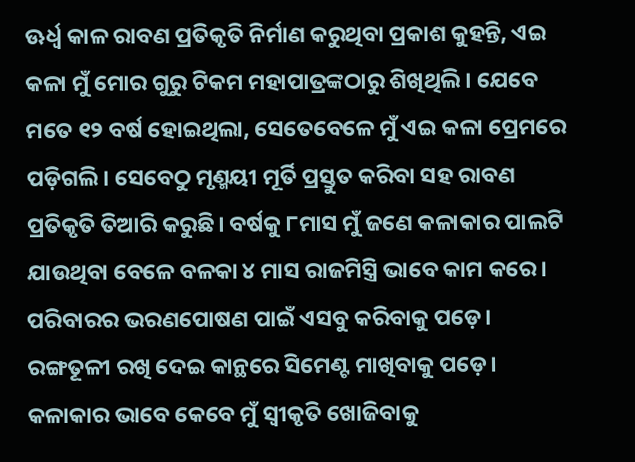ଊର୍ଧ୍ବ କାଳ ରାବଣ ପ୍ରତିକୃତି ନିର୍ମାଣ କରୁଥିବା ପ୍ରକାଶ କୁହନ୍ତି, ଏଇ କଳା ମୁଁ ମୋର ଗୁରୁ ଟିକମ ମହାପାତ୍ରଙ୍କଠାରୁ ଶିଖିଥିଲି। ଯେବେ ମତେ ୧୨ ବର୍ଷ ହୋଇଥିଲା, ସେତେବେଳେ ମୁଁ ଏଇ କଳା ପ୍ରେମରେ ପଡ଼ିଗଲି। ସେବେଠୁ ମୃଣ୍ମୟୀ ମୂର୍ତି ପ୍ରସ୍ତୁତ କରିବା ସହ ରାବଣ ପ୍ରତିକୃତି ତିଆରି କରୁଛି। ବର୍ଷକୁ ୮ମାସ ମୁଁ ଜଣେ କଳାକାର ପାଲଟି ଯାଉଥିବା ବେଳେ ବଳକା ୪ ମାସ ରାଜମିସ୍ତ୍ରି ଭାବେ କାମ କରେ। ପରିବାରର ଭରଣପୋଷଣ ପାଇଁ ଏସବୁ କରିବାକୁ ପଡ଼େ। ରଙ୍ଗତୂଳୀ ରଖି ଦେଇ କାନ୍ଥରେ ସିମେଣ୍ଟ ମାଖିବାକୁ ପଡ଼େ।
କଳାକାର ଭାବେ କେବେ ମୁଁ ସ୍ବୀକୃତି ଖୋଜିବାକୁ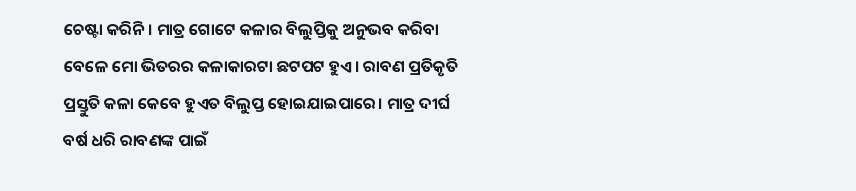ଚେଷ୍ଟା କରିନି। ମାତ୍ର ଗୋଟେ କଳାର ବିଲୁପ୍ତିକୁ ଅନୁଭବ କରିବା ବେଳେ ମୋ ଭିତରର କଳାକାରଟା ଛଟପଟ ହୁଏ। ରାବଣ ପ୍ରତିକୃତି ପ୍ରସ୍ତୁତି କଳା କେବେ ହୁଏତ ବିଲୁପ୍ତ ହୋଇଯାଇପାରେ। ମାତ୍ର ଦୀର୍ଘ ବର୍ଷ ଧରି ରାବଣଙ୍କ ପାଇଁ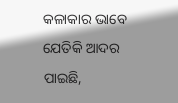କଳାକାର ଭାବେ ଯେତିକି ଆଦର ପାଇଛି,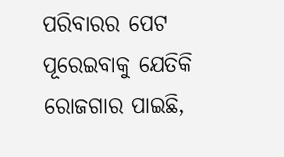ପରିବାରର ପେଟ ପୂରେଇବାକୁ ଯେତିକି ରୋଜଗାର ପାଇଛି,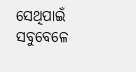ସେଥିପାଇଁ ସବୁବେଳେ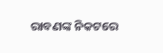ରାବଣଙ୍କ ନିକଟରେ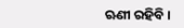ଋଣୀ ରହିବି।